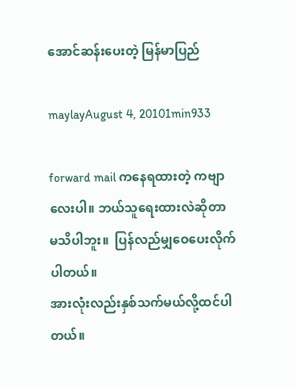အောင်ဆန်းပေးတဲ့ မြန်မာပြည်

maylayAugust 4, 20101min933

forward mail ကနေရထားတဲ့ ကဗျာလေးပါ။ ဘယ်သူရေးထားလဲဆိုတာ မသိပါဘူး။  ပြန်လည်မျှဝေပေးလိုက်ပါတယ်။
အားလုံးလည်းနှစ်သက်မယ်လို့ထင်ပါတယ်။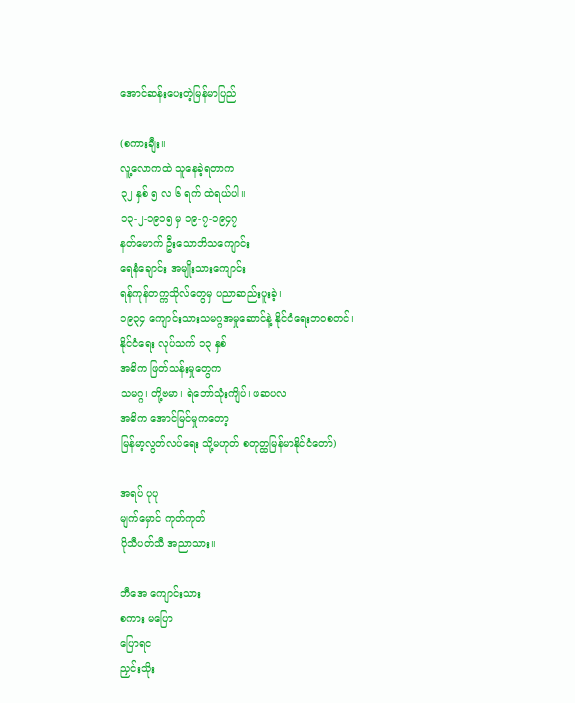အောင်ဆန်းပေးတဲ့မြန်မာပြည်

(စကားချီး။
လူ့လောကထဲ သူနေခဲ့ရတာက
၃၂ နှစ် ၅ လ ၆ ရက် ထဲရယ်ပါ။
၁၃-၂-၁၉၁၅ မှ ၁၉-၇-၁၉၄၇
နတ်မောက် ဦးသောဘိသကျောင်း
ရေနံချောင်း အမျိုးသားကျောင်း
ရန်ကုန်တက္ကသိုလ်တွေမှ ပညာဆည်းပူးခဲ့၊
၁၉၃၄ ကျောင်းသားသမဂ္ဂအမှုဆောင်နဲ့ နိုင်ငံရေးဘဝစတင်၊
နိုင်ငံရေး လုပ်သက် ၁၃ နှစ်
အဓိက ဖြတ်သန်းမှုတွေက
သမဂ္ဂ၊ တို့ဗမာ၊ ရဲဘော်သုံးကျိပ်၊ ဖဆပလ
အဓိက အောင်မြင်မှုကတော့
မြန်မာ့လွတ်လပ်ရေး သို့မဟုတ် စတုတ္ထမြန်မာနိုင်ငံတော်)

အရပ် ပုပု
မျက်မှောင် ကုတ်ကုတ်
ပိုသီပတ်သီ အညာသား။

ဘီအေ ကျောင်းသား
စကား မပြော
ပြောရင
ညှင်းသိုး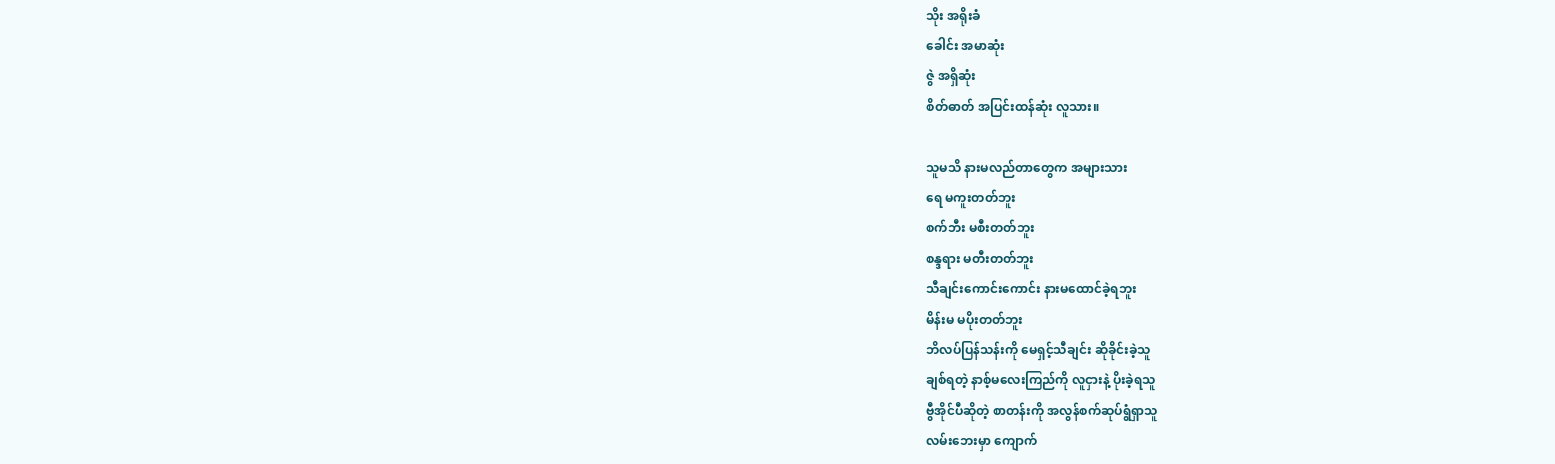သိုး အရိုးခံ
ခေါင်း အမာဆုံး
ဇွဲ အရှိဆုံး
စိတ်ဓာတ် အပြင်းထန်ဆုံး လူသား။

သူမသိ နားမလည်တာတွေက အများသား
ရေ မကူးတတ်ဘူး
စက်ဘီး မစီးတတ်ဘူး
စန္ဒရား မတီးတတ်ဘူး
သီချင်းကောင်းကောင်း နားမထောင်ခဲ့ရဘူး
မိန်းမ မပိုးတတ်ဘူး
ဘိလပ်ပြန်သန်းကို မေရှင့်သီချင်း ဆိုခိုင်းခဲ့သူ
ချစ်ရတဲ့ နာစ့်မလေးကြည်ကို လူငှားနဲ့ ပိုးခဲ့ရသူ
ဗွီအိုင်ပီဆိုတဲ့ စာတန်းကို အလွန်စက်ဆုပ်ရွံရှာသူ
လမ်းဘေးမှာ ကျောက်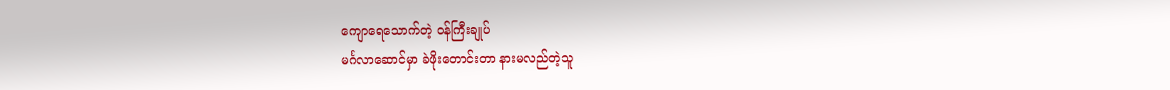ကျောရေသောက်တဲ့ ဝန်ကြီးချုပ်
မင်္ဂလာဆောင်မှာ ခဲဖိုးတောင်းတာ နားမလည်တဲ့သူ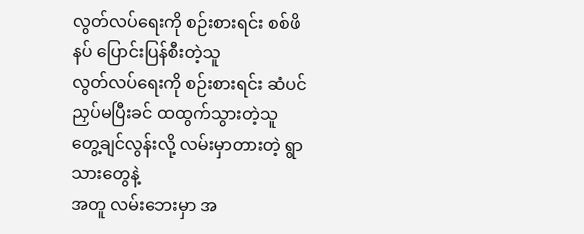လွတ်လပ်ရေးကို စဉ်းစားရင်း စစ်ဖိနပ် ပြောင်းပြန်စီးတဲ့သူ
လွတ်လပ်ရေးကို စဉ်းစားရင်း ဆံပင်ညှပ်မပြီးခင် ထထွက်သွားတဲ့သူ
တွေ့ချင်လွန်းလို့ လမ်းမှာတားတဲ့ ရွာသားတွေနဲ့
အတူ လမ်းဘေးမှာ အ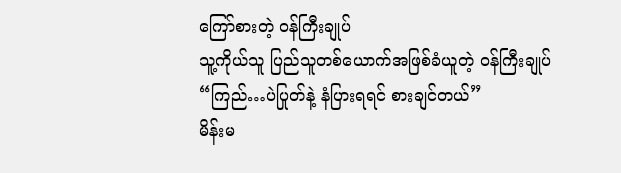ကြော်စားတဲ့ ဝန်ကြီးချုပ်
သူ့ကိုယ်သူ ပြည်သူတစ်ယောက်အဖြစ်ခံယူတဲ့ ဝန်ကြီးချုပ်
“ကြည်…ပဲပြုတ်နဲ့ နံပြားရရင် စားချင်တယ်”
မိန်းမ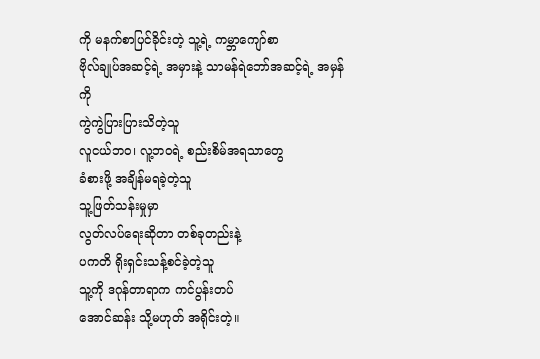ကို မနက်စာပြင်ခိုင်းတဲ့ သူ့ရဲ့ ကမ္ဘာကျော်စာ
ဗိုလ်ချုပ်အဆင့်ရဲ့ အမှားနဲ့ သာမန်ရဲဘော်အဆင့်ရဲ့ အမှန်ကို
ကွဲကွဲပြားပြားသိတဲ့သူ
လူငယ်ဘဝ၊ လူ့ဘဝရဲ့ စည်းစိမ်အရသာတွေ
ခံစားဖို့ အချိန်မရခဲ့တဲ့သူ
သူ့ဖြတ်သန်းမှုမှာ
လွတ်လပ်ရေးဆိုတာ တစ်ခုတည်းနဲ့
ပကတိ ရိုးရှင်းသန့်စင်ခဲ့တဲ့သူ
သူ့ကို ဒဂုန်တာရာက ကင်ပွန်းတပ်
အောင်ဆန်း သို့မဟုတ် အရိုင်းတဲ့။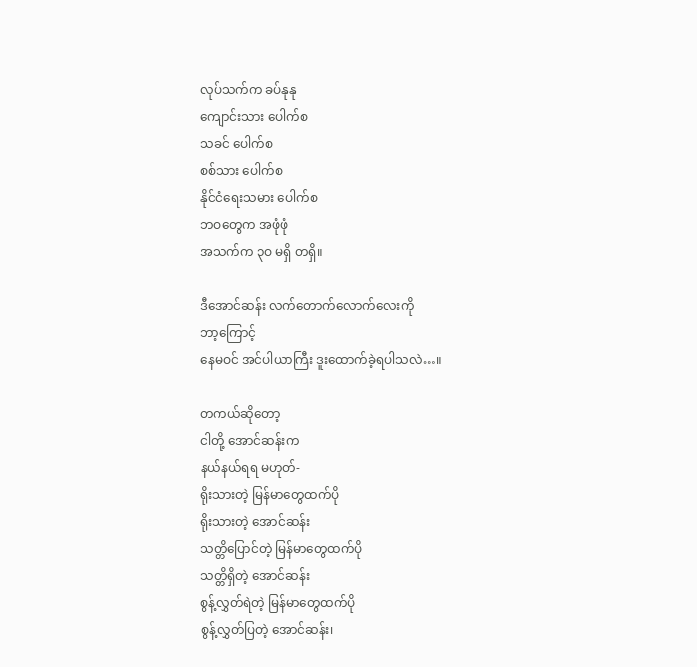လုပ်သက်က ခပ်နုနု
ကျောင်းသား ပေါက်စ
သခင် ပေါက်စ
စစ်သား ပေါက်စ
နိုင်ငံရေးသမား ပေါက်စ
ဘဝတွေက အဖုံဖုံ
အသက်က ၃ဝ မရှိ တရှိ။

ဒီအောင်ဆန်း လက်တောက်လောက်လေးကို
ဘာ့ကြောင့်
နေမဝင် အင်ပါယာကြီး ဒူးထောက်ခဲ့ရပါသလဲ…။

တကယ်ဆိုတော့
ငါတို့ အောင်ဆန်းက
နယ်နယ်ရရ မဟုတ်-
ရိုးသားတဲ့ မြန်မာတွေထက်ပို
ရိုးသားတဲ့ အောင်ဆန်း
သတ္တိပြောင်တဲ့ မြန်မာတွေထက်ပို
သတ္တိရှိတဲ့ အောင်ဆန်း
စွန့်လွှတ်ရဲတဲ့ မြန်မာတွေထက်ပို
စွန့်လွှတ်ပြတဲ့ အောင်ဆန်း၊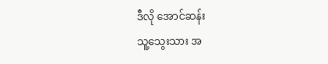ဒီလို အောင်ဆန်း
သူ့သွေးသား အ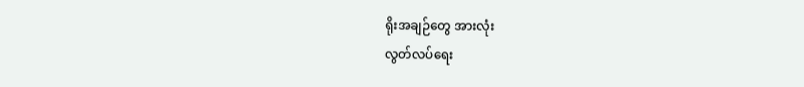ရိုးအချဉ်တွေ အားလုံး
လွတ်လပ်ရေး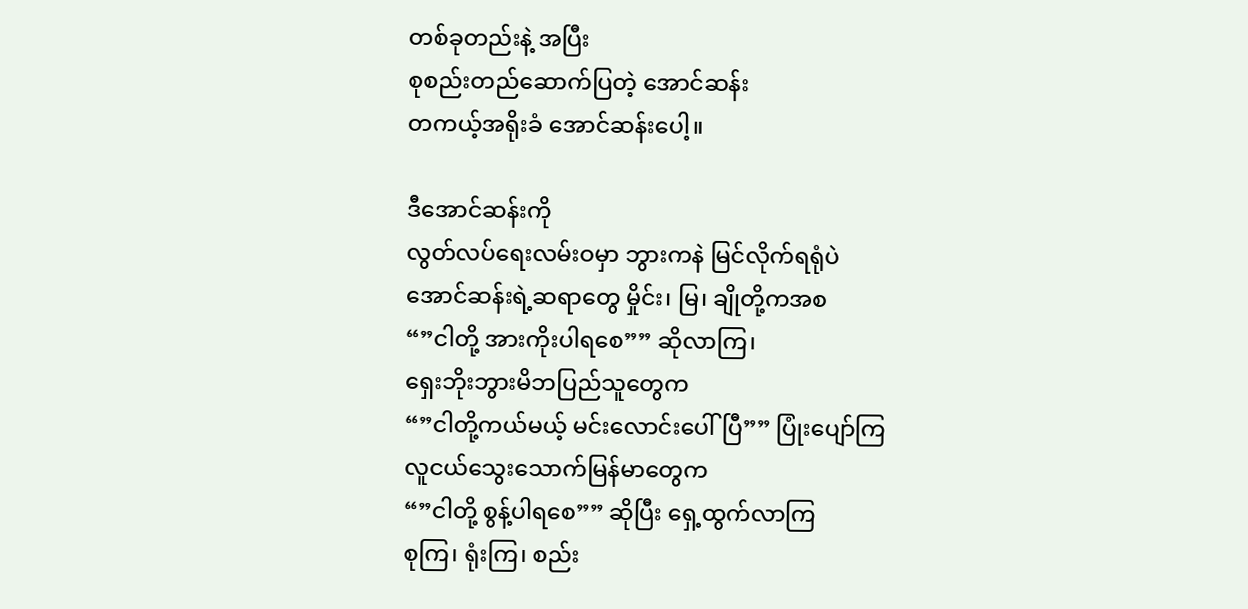တစ်ခုတည်းနဲ့ အပြီး
စုစည်းတည်ဆောက်ပြတဲ့ အောင်ဆန်း
တကယ့်အရိုးခံ အောင်ဆန်းပေါ့။

ဒီအောင်ဆန်းကို
လွတ်လပ်ရေးလမ်းဝမှာ ဘွားကနဲ မြင်လိုက်ရရုံပဲ
အောင်ဆန်းရဲ့ဆရာတွေ မှိုင်း၊ မြ၊ ချိုတို့ကအစ
“”ငါတို့ အားကိုးပါရစေ”” ဆိုလာကြ၊
ရှေးဘိုးဘွားမိဘပြည်သူတွေက
“”ငါတို့ကယ်မယ့် မင်းလောင်းပေါ်ပြီ”” ပြုံးပျော်ကြ
လူငယ်သွေးသောက်မြန်မာတွေက
“”ငါတို့ စွန့်ပါရစေ”” ဆိုပြီး ရှေ့ထွက်လာကြ
စုကြ၊ ရုံးကြ၊ စည်း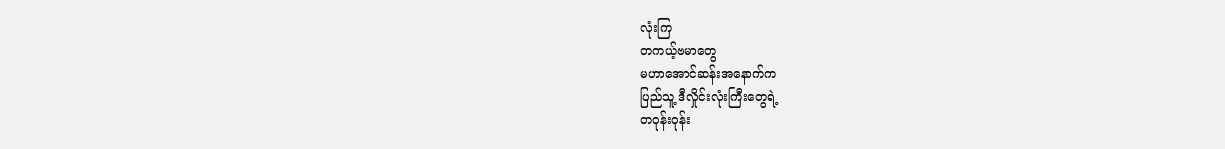လုံးကြ
တကယ့်ဗမာတွေ
မဟာအောင်ဆန်းအနောက်က
ပြည်သူ့ ဒီလှိုင်းလုံးကြီးတွေရဲ့
တဝုန်းဝုန်း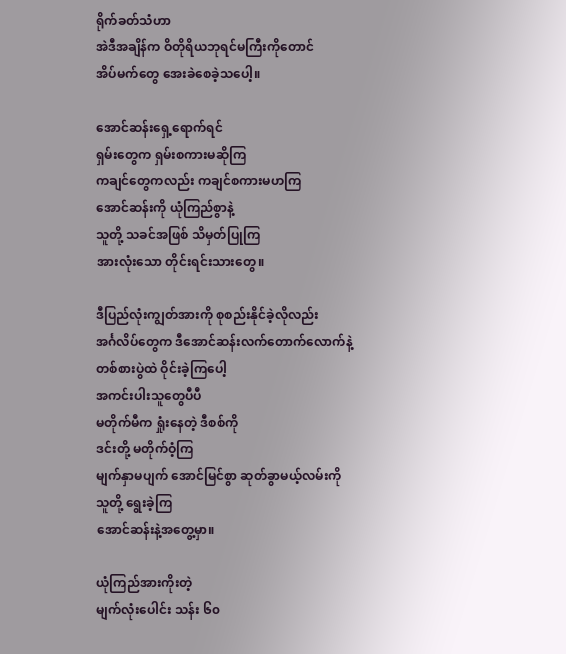ရိုက်ခတ်သံဟာ
အဲဒီအချိန်က ဝိတိုရိယဘုရင်မကြီးကိုတောင်
အိပ်မက်တွေ အေးခဲစေခဲ့သပေါ့။

အောင်ဆန်းရှေ့ရောက်ရင်
ရှမ်းတွေက ရှမ်းစကားမဆိုကြ
ကချင်တွေကလည်း ကချင်စကားမဟကြ
အောင်ဆန်းကို ယုံကြည်စွာနဲ့
သူတို့ သခင်အဖြစ် သိမှတ်ပြုကြ
အားလုံးသော တိုင်းရင်းသားတွေ။

ဒီပြည်လုံးကျွတ်အားကို စုစည်းနိုင်ခဲ့လိုလည်း
အင်္ဂလိပ်တွေက ဒီအောင်ဆန်းလက်တောက်လောက်နဲ့
တစ်စားပွဲထဲ ဝိုင်းခဲ့ကြပေါ့
အကင်းပါးသူတွေပီပီ
မတိုက်မီက ရှုံးနေတဲ့ ဒီစစ်ကို
ဒင်းတို့ မတိုက်ဝံ့ကြ
မျက်နှာမပျက် အောင်မြင်စွာ ဆုတ်ခွာမယ့်လမ်းကို
သူတို့ ရွေးခဲ့ကြ
အောင်ဆန်းနဲ့အတွေ့မှာ။

ယုံကြည်အားကိုးတဲ့
မျက်လုံးပေါင်း သန်း ၆၀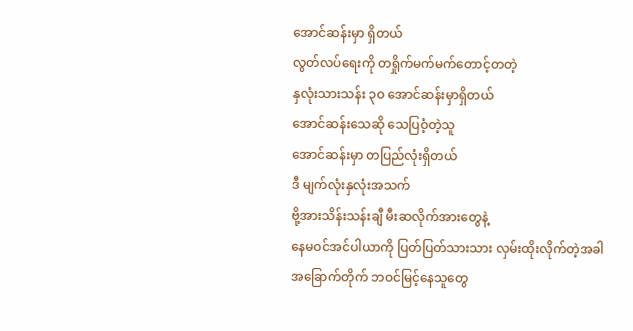အောင်ဆန်းမှာ ရှိတယ်
လွတ်လပ်ရေးကို တရှိုက်မက်မက်တောင့်တတဲ့
နှလုံးသားသန်း ၃ဝ အောင်ဆန်းမှာရှိတယ်
အောင်ဆန်းသေဆို သေပြဝံ့တဲ့သူ
အောင်ဆန်းမှာ တပြည်လုံးရှိတယ်
ဒီ မျက်လုံးနှလုံးအသက်
ဗို့အားသိန်းသန်းချီ မီးဆလိုက်အားတွေနဲ့
နေမဝင်အင်ပါယာကို ပြတ်ပြတ်သားသား လှမ်းထိုးလိုက်တဲ့အခါ
အခြောက်တိုက် ဘဝင်မြင့်နေသူတွေ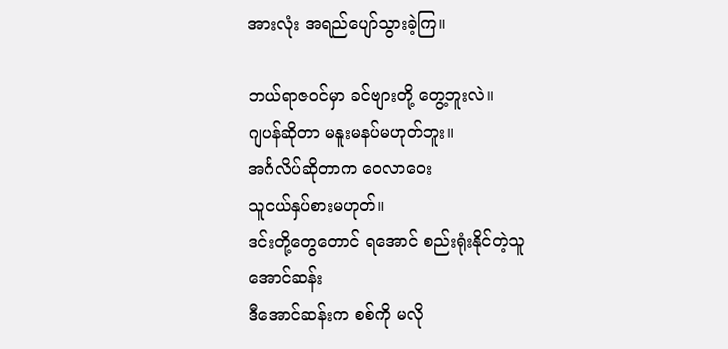အားလုံး အရည်ပျော်သွားခဲ့ကြ။

ဘယ်ရာဇဝင်မှာ ခင်ဗျားတို့ တွေ့ဘူးလဲ။
ဂျပန်ဆိုတာ မနူးမနပ်မဟုတ်ဘူး။
အင်္ဂလိပ်ဆိုတာက ဝေလာဝေး
သူငယ်နှပ်စားမဟုတ်။
ဒင်းတို့တွေတောင် ရအောင် စည်းရုံးနိုင်တဲ့သူ
အောင်ဆန်း
ဒီအောင်ဆန်းက စစ်ကို မလို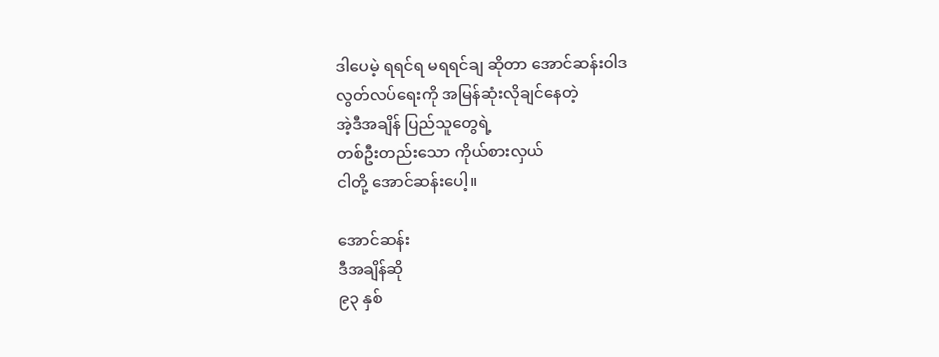ဒါပေမဲ့ ရရင်ရ မရရင်ချ ဆိုတာ အောင်ဆန်းဝါဒ
လွတ်လပ်ရေးကို အမြန်ဆုံးလိုချင်နေတဲ့
အဲ့ဒီအချိန် ပြည်သူတွေရဲ့
တစ်ဦးတည်းသော ကိုယ်စားလှယ်
ငါတို့ အောင်ဆန်းပေါ့။

အောင်ဆန်း
ဒီအချိန်ဆို
၉၃ နှစ်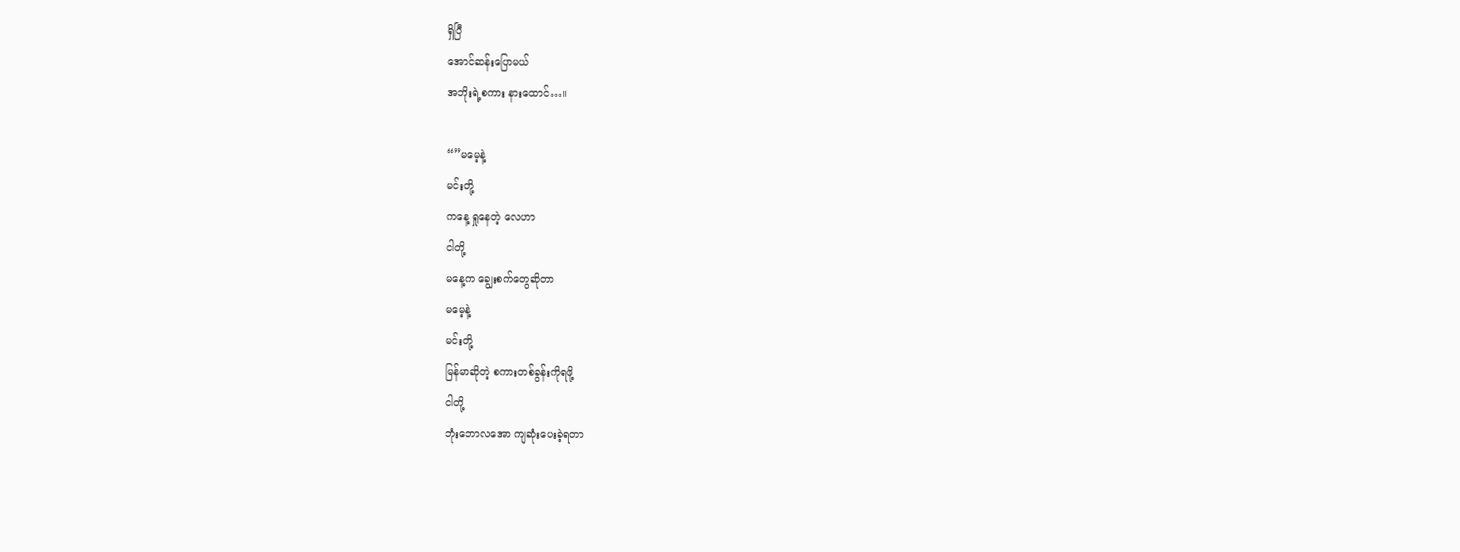ရှိပြီ
အောင်ဆန်းပြောမယ်
အဘိုးရဲ့စကား နားထောင်…။

“”မမေ့နဲ့
မင်းတို့
ကနေ့ ရှုနေတဲ့ လေဟာ
ငါတို့
မနေ့က ချွေးစက်တွေဆိုတာ
မမေ့နဲ့
မင်းတို့
မြန်မာဆိုတဲ့ စကားတစ်ခွန်းကိုရဖို့
ငါတို့
ဘုံးဘောလအော ကျဆုံးပေးခဲ့ရတာ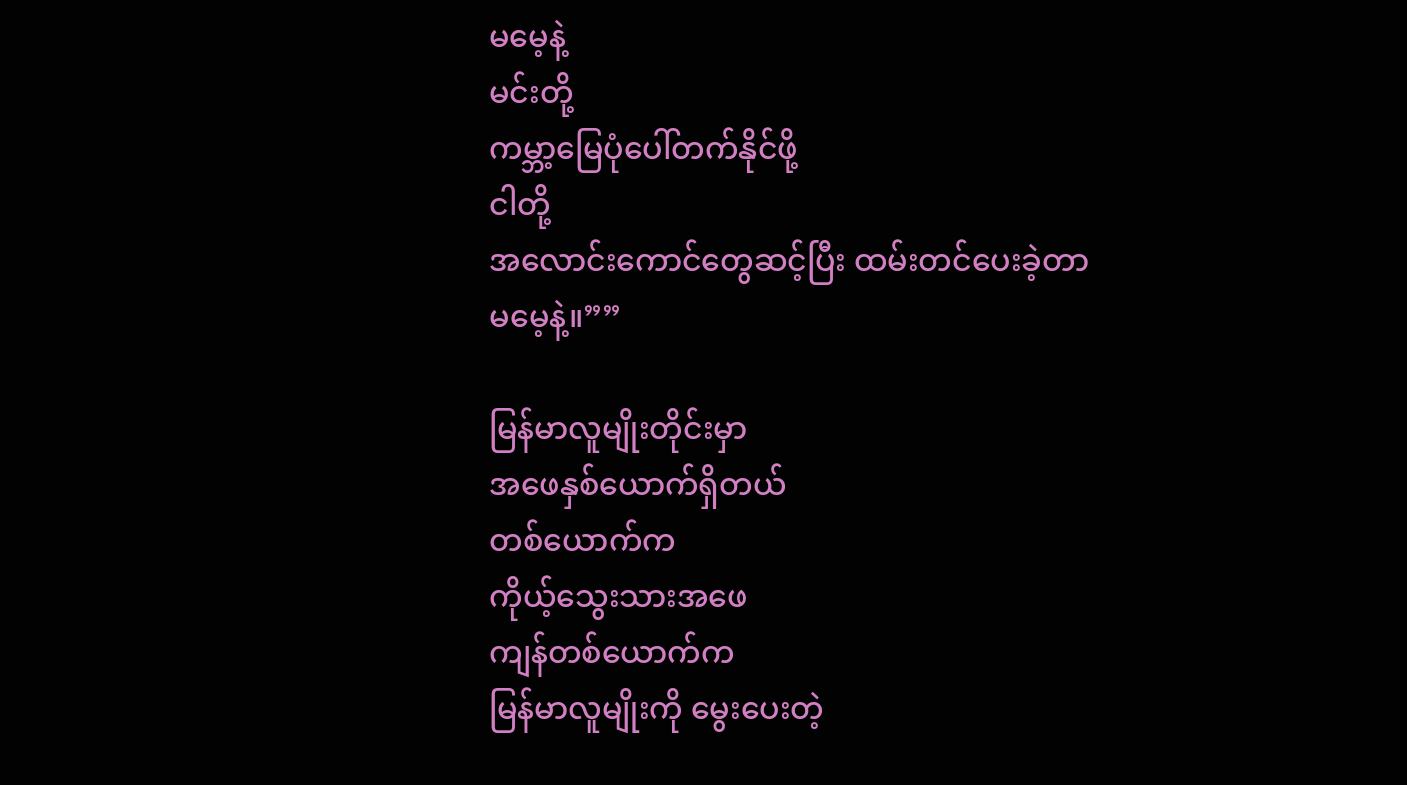မမေ့နဲ့
မင်းတို့
ကမ္ဘာ့မြေပုံပေါ်တက်နိုင်ဖို့
ငါတို့
အလောင်းကောင်တွေဆင့်ပြီး ထမ်းတင်ပေးခဲ့တာ
မမေ့နဲ့။””

မြန်မာလူမျိုးတိုင်းမှာ
အဖေနှစ်ယောက်ရှိတယ်
တစ်ယောက်က
ကိုယ့်သွေးသားအဖေ
ကျန်တစ်ယောက်က
မြန်မာလူမျိုးကို မွေးပေးတဲ့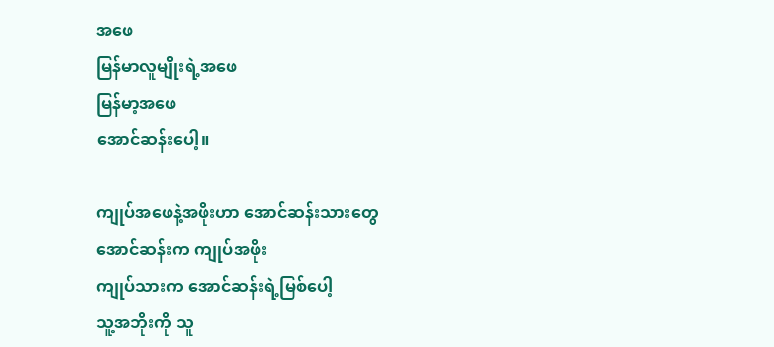အဖေ
မြန်မာလူမျိုးရဲ့အဖေ
မြန်မာ့အဖေ
အောင်ဆန်းပေါ့။

ကျုပ်အဖေနဲ့အဖိုးဟာ အောင်ဆန်းသားတွေ
အောင်ဆန်းက ကျုပ်အဖိုး
ကျုပ်သားက အောင်ဆန်းရဲ့မြစ်ပေါ့
သူ့အဘိုးကို သူ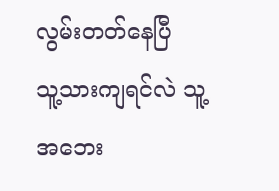လွမ်းတတ်နေပြီ
သူ့သားကျရင်လဲ သူ့အဘေး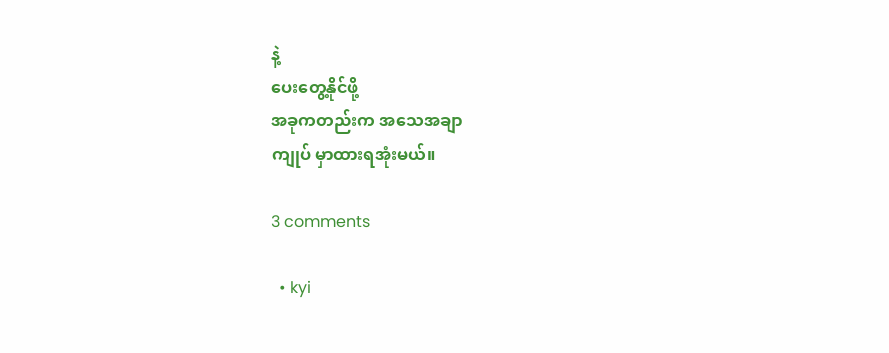နဲ့
ပေးတွေ့နိုင်ဖို့
အခုကတည်းက အသေအချာ
ကျုပ် မှာထားရအုံးမယ်။

3 comments

  • kyi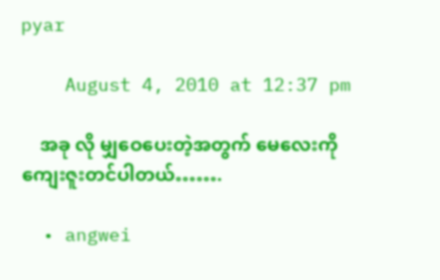pyar

    August 4, 2010 at 12:37 pm

    အခု လို မျှဝေပေးတဲ့အတွက် မေလေးကို ကျေးဇူးတင်ပါတယ်…….

  • angwei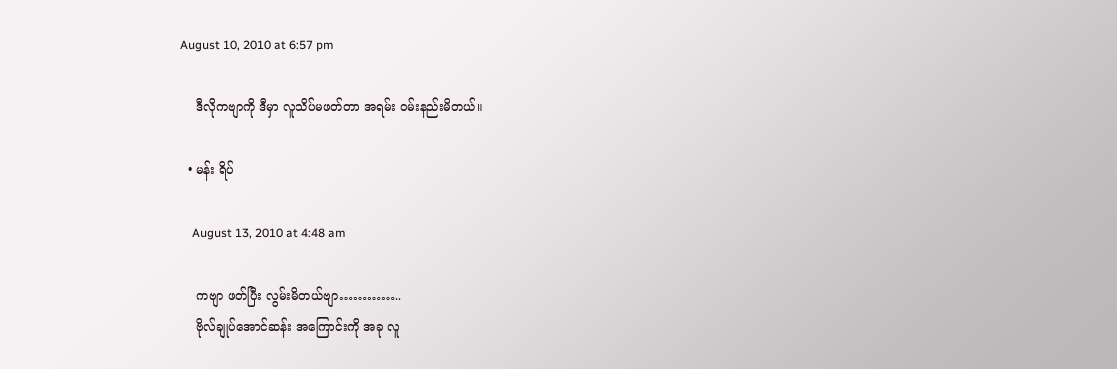August 10, 2010 at 6:57 pm

    ဒီလိုကဗျာကို ဒီမှာ လူသိပ်မဖတ်တာ အရမ်း ဝမ်းနည်းမိတယ်။

  • မန်း ရိပ်

    August 13, 2010 at 4:48 am

    ကဗျာ ဖတ်ပြီး လွမ်းမိတယ်ဗျာ…………..
    ဗိုလ်ချုပ်အောင်ဆန်း အကြောင်းကို အခု လူ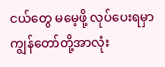ငယ်တွေ မမေ့ဖို့ လုပ်ပေးရမှာ ကျွန်တော်တို့အာလုံး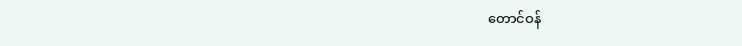တောင်ဝန်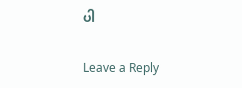ပါ

Leave a Reply